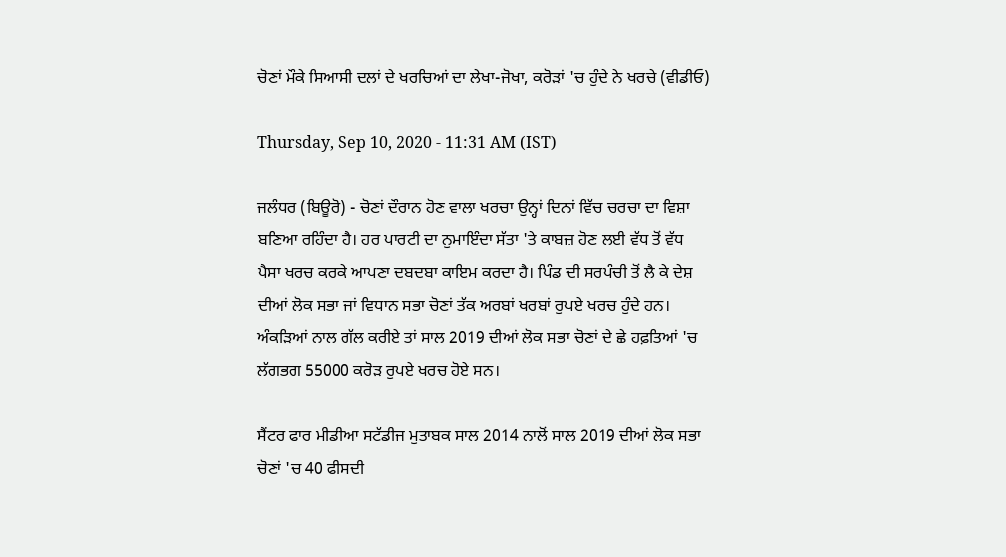ਚੋਣਾਂ ਮੌਕੇ ਸਿਆਸੀ ਦਲਾਂ ਦੇ ਖਰਚਿਆਂ ਦਾ ਲੇਖਾ-ਜੋਖਾ, ਕਰੋੜਾਂ 'ਚ ਹੁੰਦੇ ਨੇ ਖਰਚੇ (ਵੀਡੀਓ)

Thursday, Sep 10, 2020 - 11:31 AM (IST)

ਜਲੰਧਰ (ਬਿਊਰੋ) - ਚੋਣਾਂ ਦੌਰਾਨ ਹੋਣ ਵਾਲਾ ਖਰਚਾ ਉਨ੍ਹਾਂ ਦਿਨਾਂ ਵਿੱਚ ਚਰਚਾ ਦਾ ਵਿਸ਼ਾ ਬਣਿਆ ਰਹਿੰਦਾ ਹੈ। ਹਰ ਪਾਰਟੀ ਦਾ ਨੁਮਾਇੰਦਾ ਸੱਤਾ 'ਤੇ ਕਾਬਜ਼ ਹੋਣ ਲਈ ਵੱਧ ਤੋਂ ਵੱਧ ਪੈਸਾ ਖਰਚ ਕਰਕੇ ਆਪਣਾ ਦਬਦਬਾ ਕਾਇਮ ਕਰਦਾ ਹੈ। ਪਿੰਡ ਦੀ ਸਰਪੰਚੀ ਤੋਂ ਲੈ ਕੇ ਦੇਸ਼ ਦੀਆਂ ਲੋਕ ਸਭਾ ਜਾਂ ਵਿਧਾਨ ਸਭਾ ਚੋਣਾਂ ਤੱਕ ਅਰਬਾਂ ਖਰਬਾਂ ਰੁਪਏ ਖਰਚ ਹੁੰਦੇ ਹਨ। ਅੰਕੜਿਆਂ ਨਾਲ ਗੱਲ ਕਰੀਏ ਤਾਂ ਸਾਲ 2019 ਦੀਆਂ ਲੋਕ ਸਭਾ ਚੋਣਾਂ ਦੇ ਛੇ ਹਫ਼ਤਿਆਂ 'ਚ ਲੱਗਭਗ 55000 ਕਰੋੜ ਰੁਪਏ ਖਰਚ ਹੋਏ ਸਨ।

ਸੈਂਟਰ ਫਾਰ ਮੀਡੀਆ ਸਟੱਡੀਜ ਮੁਤਾਬਕ ਸਾਲ 2014 ਨਾਲੋਂ ਸਾਲ 2019 ਦੀਆਂ ਲੋਕ ਸਭਾ ਚੋਣਾਂ 'ਚ 40 ਫੀਸਦੀ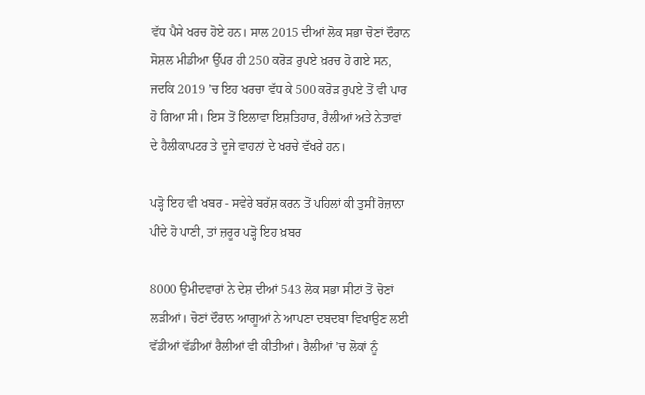ਵੱਧ ਪੈਸੇ ਖਰਚ ਹੋਏ ਹਨ। ਸਾਲ 2015 ਦੀਆਂ ਲੋਕ ਸਭਾ ਚੋਣਾਂ ਦੌਰਾਨ ਸੋਸ਼ਲ ਮੀਡੀਆ ਉੱਪਰ ਹੀ 250 ਕਰੋੜ ਰੁਪਏ ਖ਼ਰਚ ਹੋ ਗਏ ਸਨ, ਜਦਕਿ 2019 ’ਚ ਇਹ ਖਰਚਾ ਵੱਧ ਕੇ 500 ਕਰੋੜ ਰੁਪਏ ਤੋਂ ਵੀ ਪਾਰ ਹੋ ਗਿਆ ਸੀ। ਇਸ ਤੋਂ ਇਲਾਵਾ ਇਸ਼ਤਿਹਾਰ, ਰੈਲੀਆਂ ਅਤੇ ਨੇਤਾਵਾਂ ਦੇ ਹੈਲੀਕਾਪਟਰ ਤੇ ਦੂਜੇ ਵਾਹਨਾਂ ਦੇ ਖਰਚੇ ਵੱਖਰੇ ਹਨ।

ਪੜ੍ਹੋ ਇਹ ਵੀ ਖਬਰ - ਸਵੇਰੇ ਬਰੱਸ਼ ਕਰਨ ਤੋਂ ਪਹਿਲਾਂ ਕੀ ਤੁਸੀਂ ਰੋਜ਼ਾਨਾ ਪੀਂਦੇ ਹੋ ਪਾਣੀ, ਤਾਂ ਜ਼ਰੂਰ ਪੜ੍ਹੋ ਇਹ ਖ਼ਬਰ

8000 ਉਮੀਦਵਾਰਾਂ ਨੇ ਦੇਸ਼ ਦੀਆਂ 543 ਲੋਕ ਸਭਾ ਸੀਟਾਂ ਤੋਂ ਚੋਣਾਂ ਲੜੀਆਂ। ਚੋਣਾਂ ਦੌਰਾਨ ਆਗੂਆਂ ਨੇ ਆਪਣਾ ਦਬਦਬਾ ਵਿਖਾਉਣ ਲਈ ਵੱਡੀਆਂ ਵੱਡੀਆਂ ਰੈਲੀਆਂ ਵੀ ਕੀਤੀਆਂ। ਰੈਲੀਆਂ ’ਚ ਲੋਕਾਂ ਨੂੰ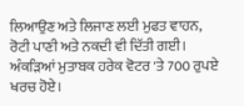ਲਿਆਉਣ ਅਤੇ ਲਿਜਾਣ ਲਈ ਮੁਫਤ ਵਾਹਨ, ਰੋਟੀ ਪਾਣੀ ਅਤੇ ਨਕਦੀ ਵੀ ਦਿੱਤੀ ਗਈ। ਅੰਕੜਿਆਂ ਮੁਤਾਬਕ ਹਰੇਕ ਵੋਟਰ 'ਤੇ 700 ਰੁਪਏ ਖਰਚ ਹੋਏ।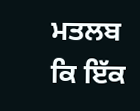ਮਤਲਬ ਕਿ ਇੱਕ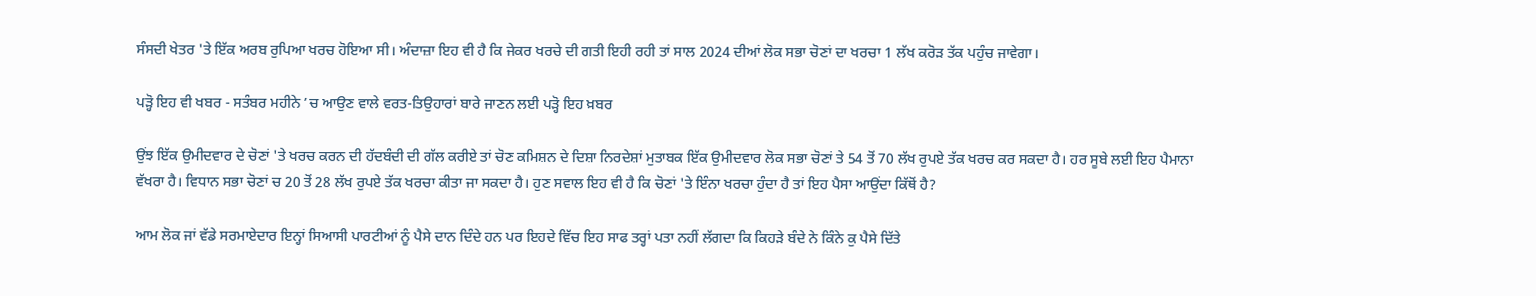ਸੰਸਦੀ ਖੇਤਰ 'ਤੇ ਇੱਕ ਅਰਬ ਰੁਪਿਆ ਖਰਚ ਹੋਇਆ ਸੀ। ਅੰਦਾਜ਼ਾ ਇਹ ਵੀ ਹੈ ਕਿ ਜੇਕਰ ਖਰਚੇ ਦੀ ਗਤੀ ਇਹੀ ਰਹੀ ਤਾਂ ਸਾਲ 2024 ਦੀਆਂ ਲੋਕ ਸਭਾ ਚੋਣਾਂ ਦਾ ਖਰਚਾ 1 ਲੱਖ ਕਰੋੜ ਤੱਕ ਪਹੁੰਚ ਜਾਵੇਗਾ।

ਪੜ੍ਹੋ ਇਹ ਵੀ ਖਬਰ - ਸਤੰਬਰ ਮਹੀਨੇ ’ਚ ਆਉਣ ਵਾਲੇ ਵਰਤ-ਤਿਉਹਾਰਾਂ ਬਾਰੇ ਜਾਣਨ ਲਈ ਪੜ੍ਹੋ ਇਹ ਖ਼ਬਰ

ਉਂਝ ਇੱਕ ਉਮੀਦਵਾਰ ਦੇ ਚੋਣਾਂ 'ਤੇ ਖਰਚ ਕਰਨ ਦੀ ਹੱਦਬੰਦੀ ਦੀ ਗੱਲ ਕਰੀਏ ਤਾਂ ਚੋਣ ਕਮਿਸ਼ਨ ਦੇ ਦਿਸ਼ਾ ਨਿਰਦੇਸ਼ਾਂ ਮੁਤਾਬਕ ਇੱਕ ਉਮੀਦਵਾਰ ਲੋਕ ਸਭਾ ਚੋਣਾਂ ਤੇ 54 ਤੋਂ 70 ਲੱਖ ਰੁਪਏ ਤੱਕ ਖਰਚ ਕਰ ਸਕਦਾ ਹੈ। ਹਰ ਸੂਬੇ ਲਈ ਇਹ ਪੈਮਾਨਾ ਵੱਖਰਾ ਹੈ। ਵਿਧਾਨ ਸਭਾ ਚੋਣਾਂ ਚ 20 ਤੋਂ 28 ਲੱਖ ਰੁਪਏ ਤੱਕ ਖਰਚਾ ਕੀਤਾ ਜਾ ਸਕਦਾ ਹੈ। ਹੁਣ ਸਵਾਲ ਇਹ ਵੀ ਹੈ ਕਿ ਚੋਣਾਂ 'ਤੇ ਇੰਨਾ ਖਰਚਾ ਹੁੰਦਾ ਹੈ ਤਾਂ ਇਹ ਪੈਸਾ ਆਉਂਦਾ ਕਿੱਥੋਂ ਹੈ?

ਆਮ ਲੋਕ ਜਾਂ ਵੱਡੇ ਸਰਮਾਏਦਾਰ ਇਨ੍ਹਾਂ ਸਿਆਸੀ ਪਾਰਟੀਆਂ ਨੂੰ ਪੈਸੇ ਦਾਨ ਦਿੰਦੇ ਹਨ ਪਰ ਇਹਦੇ ਵਿੱਚ ਇਹ ਸਾਫ ਤਰ੍ਹਾਂ ਪਤਾ ਨਹੀਂ ਲੱਗਦਾ ਕਿ ਕਿਹੜੇ ਬੰਦੇ ਨੇ ਕਿੰਨੇ ਕੁ ਪੈਸੇ ਦਿੱਤੇ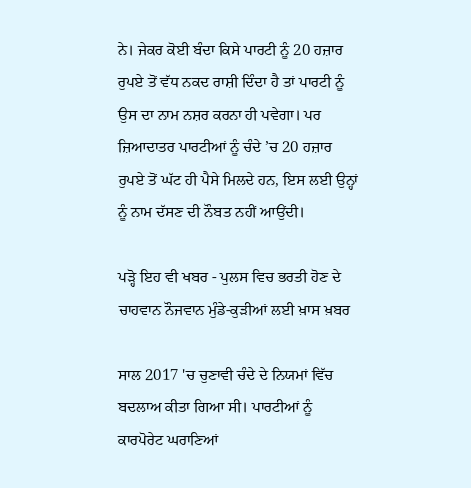ਨੇ। ਜੇਕਰ ਕੋਈ ਬੰਦਾ ਕਿਸੇ ਪਾਰਟੀ ਨੂੰ 20 ਹਜ਼ਾਰ ਰੁਪਏ ਤੋਂ ਵੱਧ ਨਕਦ ਰਾਸ਼ੀ ਦਿੰਦਾ ਹੈ ਤਾਂ ਪਾਰਟੀ ਨੂੰ ਉਸ ਦਾ ਨਾਮ ਨਸ਼ਰ ਕਰਨਾ ਹੀ ਪਵੇਗਾ। ਪਰ ਜ਼ਿਆਦਾਤਰ ਪਾਰਟੀਆਂ ਨੂੰ ਚੰਦੇ ’ਚ 20 ਹਜ਼ਾਰ ਰੁਪਏ ਤੋਂ ਘੱਟ ਹੀ ਪੈਸੇ ਮਿਲਦੇ ਹਨ, ਇਸ ਲਈ ਉਨ੍ਹਾਂ ਨੂੰ ਨਾਮ ਦੱਸਣ ਦੀ ਨੌਬਤ ਨਹੀਂ ਆਉਂਦੀ।

ਪੜ੍ਹੋ ਇਹ ਵੀ ਖਬਰ - ਪੁਲਸ ਵਿਚ ਭਰਤੀ ਹੋਣ ਦੇ ਚਾਹਵਾਨ ਨੌਜਵਾਨ ਮੁੰਡੇ-ਕੁੜੀਆਂ ਲਈ ਖ਼ਾਸ ਖ਼ਬਰ

ਸਾਲ 2017 'ਚ ਚੁਣਾਵੀ ਚੰਦੇ ਦੇ ਨਿਯਮਾਂ ਵਿੱਚ ਬਦਲਾਅ ਕੀਤਾ ਗਿਆ ਸੀ। ਪਾਰਟੀਆਂ ਨੂੰ ਕਾਰਪੋਰੇਟ ਘਰਾਣਿਆਂ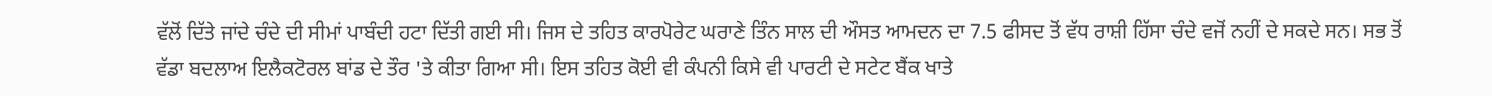ਵੱਲੋਂ ਦਿੱਤੇ ਜਾਂਦੇ ਚੰਦੇ ਦੀ ਸੀਮਾਂ ਪਾਬੰਦੀ ਹਟਾ ਦਿੱਤੀ ਗਈ ਸੀ। ਜਿਸ ਦੇ ਤਹਿਤ ਕਾਰਪੋਰੇਟ ਘਰਾਣੇ ਤਿੰਨ ਸਾਲ ਦੀ ਔਸਤ ਆਮਦਨ ਦਾ 7.5 ਫੀਸਦ ਤੋਂ ਵੱਧ ਰਾਸ਼ੀ ਹਿੱਸਾ ਚੰਦੇ ਵਜੋਂ ਨਹੀਂ ਦੇ ਸਕਦੇ ਸਨ। ਸਭ ਤੋਂ ਵੱਡਾ ਬਦਲਾਅ ਇਲੈਕਟੋਰਲ ਬਾਂਡ ਦੇ ਤੌਰ 'ਤੇ ਕੀਤਾ ਗਿਆ ਸੀ। ਇਸ ਤਹਿਤ ਕੋਈ ਵੀ ਕੰਪਨੀ ਕਿਸੇ ਵੀ ਪਾਰਟੀ ਦੇ ਸਟੇਟ ਬੈਂਕ ਖਾਤੇ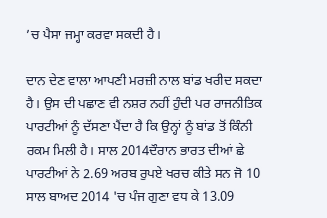’ਚ ਪੈਸਾ ਜਮ੍ਹਾ ਕਰਵਾ ਸਕਦੀ ਹੈ।

ਦਾਨ ਦੇਣ ਵਾਲਾ ਆਪਣੀ ਮਰਜ਼ੀ ਨਾਲ ਬਾਂਡ ਖਰੀਦ ਸਕਦਾ ਹੈ। ਉਸ ਦੀ ਪਛਾਣ ਵੀ ਨਸ਼ਰ ਨਹੀਂ ਹੁੰਦੀ ਪਰ ਰਾਜਨੀਤਿਕ ਪਾਰਟੀਆਂ ਨੂੰ ਦੱਸਣਾ ਪੈਂਦਾ ਹੈ ਕਿ ਉਨ੍ਹਾਂ ਨੂੰ ਬਾਂਡ ਤੋਂ ਕਿੰਨੀ ਰਕਮ ਮਿਲੀ ਹੈ। ਸਾਲ 2014ਦੌਰਾਨ ਭਾਰਤ ਦੀਆਂ ਛੇ ਪਾਰਟੀਆਂ ਨੇ 2.69 ਅਰਬ ਰੁਪਏ ਖਰਚ ਕੀਤੇ ਸਨ ਜੋ 10 ਸਾਲ ਬਾਅਦ 2014 'ਚ ਪੰਜ ਗੁਣਾ ਵਧ ਕੇ 13.09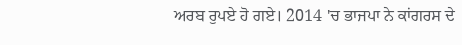ਅਰਬ ਰੁਪਏ ਹੋ ਗਏ। 2014 'ਚ ਭਾਜਪਾ ਨੇ ਕਾਂਗਰਸ ਦੇ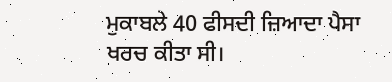ਮੁਕਾਬਲੇ 40 ਫੀਸਦੀ ਜ਼ਿਆਦਾ ਪੈਸਾ ਖਰਚ ਕੀਤਾ ਸੀ।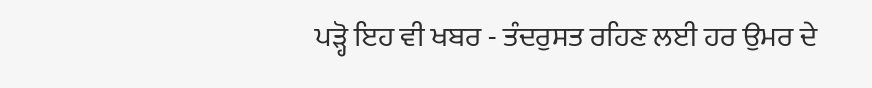ਪੜ੍ਹੋ ਇਹ ਵੀ ਖਬਰ - ਤੰਦਰੁਸਤ ਰਹਿਣ ਲਈ ਹਰ ਉਮਰ ਦੇ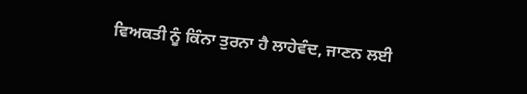ਵਿਅਕਤੀ ਨੂੰ ਕਿੰਨਾ ਤੁਰਨਾ ਹੈ ਲਾਹੇਵੰਦ, ਜਾਣਨ ਲਈ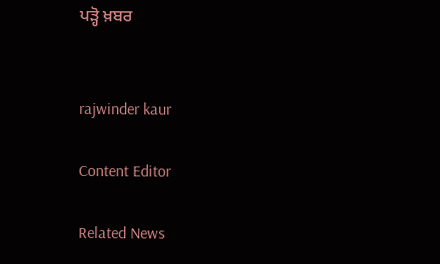ਪੜ੍ਹੋ ਖ਼ਬਰ


rajwinder kaur

Content Editor

Related News